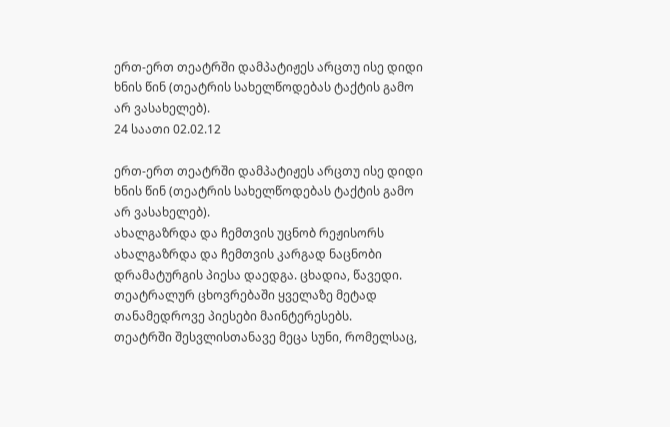ერთ-ერთ თეატრში დამპატიჟეს არცთუ ისე დიდი ხნის წინ (თეატრის სახელწოდებას ტაქტის გამო არ ვასახელებ).
24 საათი 02.02.12

ერთ-ერთ თეატრში დამპატიჟეს არცთუ ისე დიდი ხნის წინ (თეატრის სახელწოდებას ტაქტის გამო არ ვასახელებ).
ახალგაზრდა და ჩემთვის უცნობ რეჟისორს ახალგაზრდა და ჩემთვის კარგად ნაცნობი დრამატურგის პიესა დაედგა. ცხადია, წავედი. თეატრალურ ცხოვრებაში ყველაზე მეტად თანამედროვე პიესები მაინტერესებს.
თეატრში შესვლისთანავე მეცა სუნი, რომელსაც,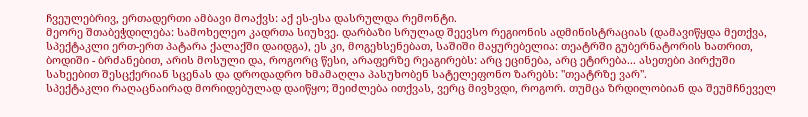ჩვეულებრივ, ერთადერთი ამბავი მოაქვს: აქ ეს-ესა დასრულდა რემონტი.
მეორე შთაბეჭდილება: სამოხელეო კადრთა სიუხვე. დარბაზი სრულად შეევსო რეგიონის ადმინისტრაციას (დამავიწყდა მეთქვა, სპექტაკლი ერთ-ერთ პატარა ქალაქში დაიდგა), ეს კი, მოგეხსენებათ, საშიში მაყურებელია: თეატრში გუბერნატორის ხათრით, ბოდიში - ბრძანებით, არის მოსული და, როგორც წესი, არაფერზე რეაგირებს: არც ეცინება, არც ეტირება... ასეთები პირქუში სახეებით შესცქერიან სცენას და დროდადრო ხმამაღლა პასუხობენ სატელეფონო ზარებს: "თეატრზე ვარ".
სპექტაკლი რაღაცნაირად მორიდებულად დაიწყო; შეიძლება ითქვას, ვერც მივხვდი, როგორ. თუმცა ზრდილობიან და შეუმჩნეველ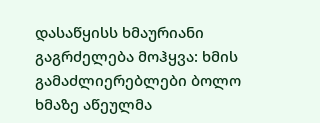დასაწყისს ხმაურიანი გაგრძელება მოჰყვა: ხმის გამაძლიერებლები ბოლო ხმაზე აწეულმა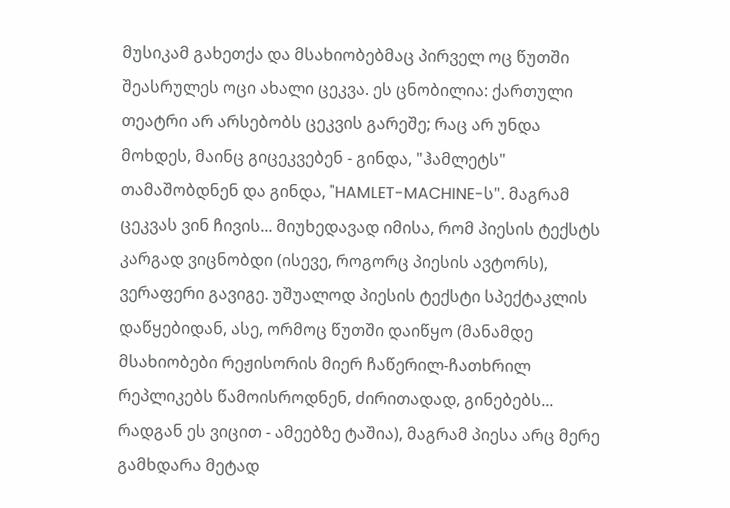მუსიკამ გახეთქა და მსახიობებმაც პირველ ოც წუთში შეასრულეს ოცი ახალი ცეკვა. ეს ცნობილია: ქართული თეატრი არ არსებობს ცეკვის გარეშე; რაც არ უნდა მოხდეს, მაინც გიცეკვებენ - გინდა, "ჰამლეტს" თამაშობდნენ და გინდა, "HAMLET-MACHINE-ს". მაგრამ ცეკვას ვინ ჩივის... მიუხედავად იმისა, რომ პიესის ტექსტს კარგად ვიცნობდი (ისევე, როგორც პიესის ავტორს), ვერაფერი გავიგე. უშუალოდ პიესის ტექსტი სპექტაკლის დაწყებიდან, ასე, ორმოც წუთში დაიწყო (მანამდე მსახიობები რეჟისორის მიერ ჩაწერილ-ჩათხრილ რეპლიკებს წამოისროდნენ, ძირითადად, გინებებს... რადგან ეს ვიცით - ამეებზე ტაშია), მაგრამ პიესა არც მერე გამხდარა მეტად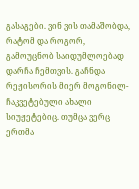გასაგები. ვინ ვის თამაშობდა, რატომ და როგორ, გამოუცნობ საიდუმლოებად დარჩა ჩემთვის. გაჩნდა რეჟისორის მიერ მოგონილ-ჩაკვეტებული ახალი სიუჟეტებიც. თუმცა ვერც ერთმა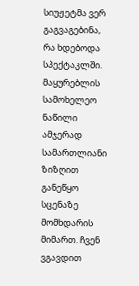სიუჟეტმა ვერ გაგვაგებინა, რა ხდებოდა სპექტაკლში. მაყურებლის სამოხელეო ნაწილი ამჯერად სამართლიანი ზიზღით განეწყო სცენაზე მომხდარის მიმართ. ჩვენ ვგავდით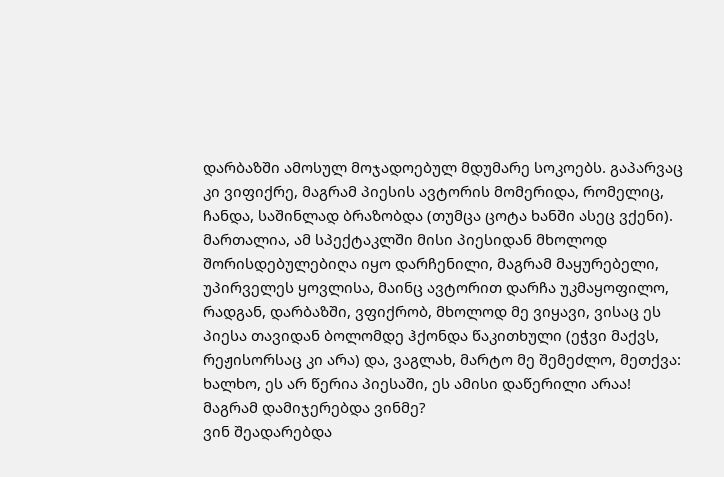დარბაზში ამოსულ მოჯადოებულ მდუმარე სოკოებს. გაპარვაც კი ვიფიქრე, მაგრამ პიესის ავტორის მომერიდა, რომელიც, ჩანდა, საშინლად ბრაზობდა (თუმცა ცოტა ხანში ასეც ვქენი). მართალია, ამ სპექტაკლში მისი პიესიდან მხოლოდ შორისდებულებიღა იყო დარჩენილი, მაგრამ მაყურებელი, უპირველეს ყოვლისა, მაინც ავტორით დარჩა უკმაყოფილო, რადგან, დარბაზში, ვფიქრობ, მხოლოდ მე ვიყავი, ვისაც ეს პიესა თავიდან ბოლომდე ჰქონდა წაკითხული (ეჭვი მაქვს, რეჟისორსაც კი არა) და, ვაგლახ, მარტო მე შემეძლო, მეთქვა: ხალხო, ეს არ წერია პიესაში, ეს ამისი დაწერილი არაა!
მაგრამ დამიჯერებდა ვინმე?
ვინ შეადარებდა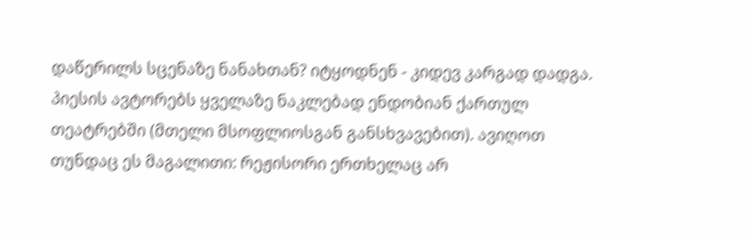დაწერილს სცენაზე ნანახთან? იტყოდნენ - კიდევ კარგად დადგა.
პიესის ავტორებს ყველაზე ნაკლებად ენდობიან ქართულ თეატრებში (მთელი მსოფლიოსგან განსხვავებით). ავიღოთ თუნდაც ეს მაგალითი: რეჟისორი ერთხელაც არ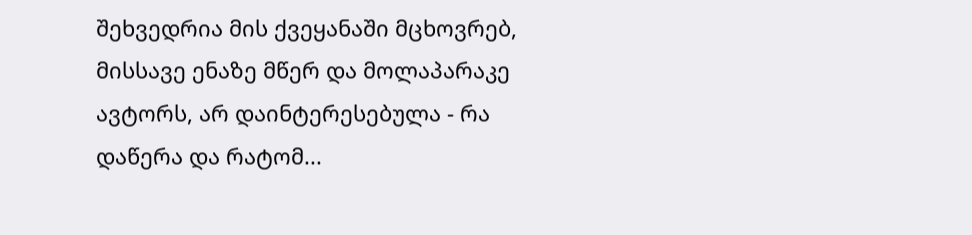შეხვედრია მის ქვეყანაში მცხოვრებ, მისსავე ენაზე მწერ და მოლაპარაკე ავტორს, არ დაინტერესებულა - რა დაწერა და რატომ...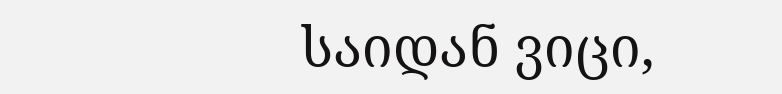საიდან ვიცი,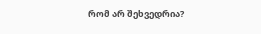რომ არ შეხვედრია?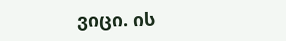ვიცი. ის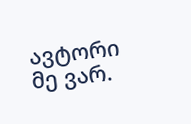ავტორი მე ვარ.